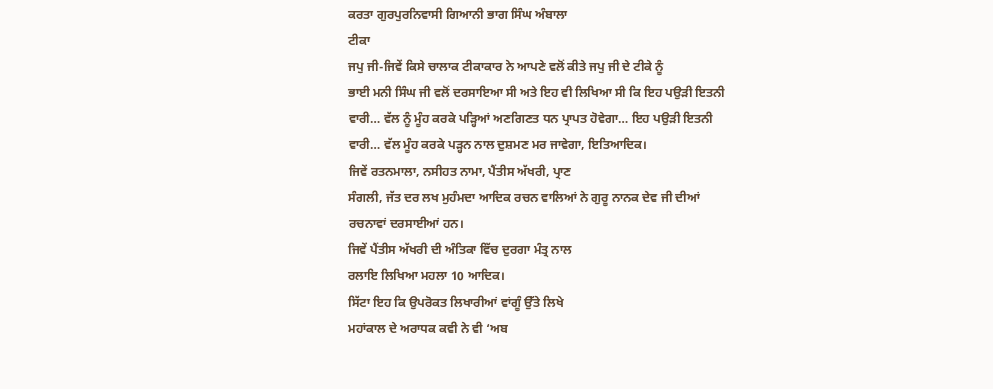ਕਰਤਾ ਗੁਰਪੁਰਨਿਵਾਸੀ ਗਿਆਨੀ ਭਾਗ ਸਿੰਘ ਅੰਬਾਲਾ
ਟੀਕਾ
ਜਪੁ ਜੀ-ਜਿਵੇਂ ਕਿਸੇ ਚਾਲਾਕ ਟੀਕਾਕਾਰ ਨੇ ਆਪਣੇ ਵਲੋਂ ਕੀਤੇ ਜਪੁ ਜੀ ਦੇ ਟੀਕੇ ਨੂੰ
ਭਾਈ ਮਨੀ ਸਿੰਘ ਜੀ ਵਲੋਂ ਦਰਸਾਇਆ ਸੀ ਅਤੇ ਇਹ ਵੀ ਲਿਖਿਆ ਸੀ ਕਿ ਇਹ ਪਉੜੀ ਇਤਨੀ
ਵਾਰੀ… ਵੱਲ ਨੂੰ ਮੂੰਹ ਕਰਕੇ ਪੜ੍ਹਿਆਂ ਅਣਗਿਣਤ ਧਨ ਪ੍ਰਾਪਤ ਹੋਵੇਗਾ… ਇਹ ਪਉੜੀ ਇਤਨੀ
ਵਾਰੀ… ਵੱਲ ਮੂੰਹ ਕਰਕੇ ਪੜ੍ਹਨ ਨਾਲ ਦੁਸ਼ਮਣ ਮਰ ਜਾਵੇਗਾ, ਇਤਿਆਦਿਕ।
ਜਿਵੇਂ ਰਤਨਮਾਲਾ, ਨਸੀਹਤ ਨਾਮਾ, ਪੈਂਤੀਸ ਅੱਖਰੀ, ਪ੍ਰਾਣ
ਸੰਗਲੀ, ਜੱਤ ਦਰ ਲਖ ਮੁਹੰਮਦਾ ਆਦਿਕ ਰਚਨ ਵਾਲਿਆਂ ਨੇ ਗੁਰੂ ਨਾਨਕ ਦੇਵ ਜੀ ਦੀਆਂ
ਰਚਨਾਵਾਂ ਦਰਸਾਈਆਂ ਹਨ।
ਜਿਵੇਂ ਪੈਂਤੀਸ ਅੱਖਰੀ ਦੀ ਅੰਤਿਕਾ ਵਿੱਚ ਦੁਰਗਾ ਮੰਤ੍ਰ ਨਾਲ
ਰਲਾਇ ਲਿਖਿਆ ਮਹਲਾ 10 ਆਦਿਕ।
ਸਿੱਟਾ ਇਹ ਕਿ ਉਪਰੋਕਤ ਲਿਖਾਰੀਆਂ ਵਾਂਗੂੰ ਉੱਤੇ ਲਿਖੇ
ਮਹਾਂਕਾਲ ਦੇ ਅਰਾਧਕ ਕਵੀ ਨੇ ਵੀ ‘ਅਬ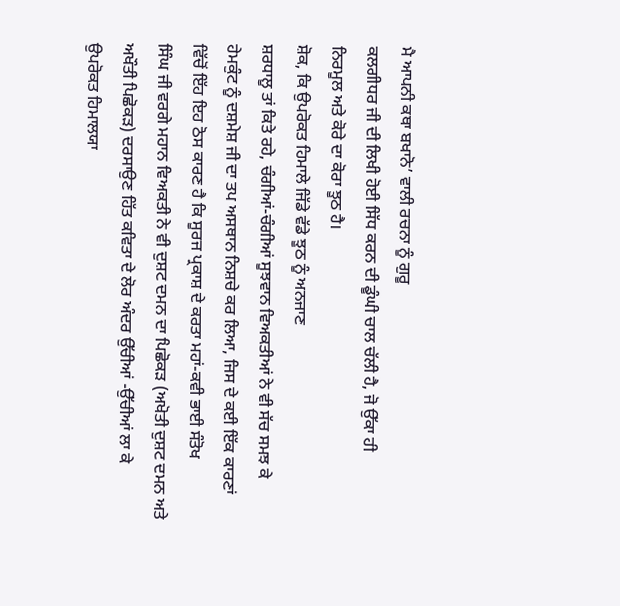ਮੈ ਆਪਨੀ ਕਥਾ ਬਖਾਨੋ’ ਵਾਲੀ ਰਚਨਾ ਨੂੰ ਗੁਰੂ
ਕਲਗੀਧਰ ਜੀ ਦੀ ਲਿਖੀ ਹੋਈ ਸਿੱਧ ਕਰਨ ਦੀ ਡੂੰਘੀ ਚਾਲ ਚੱਲੀ ਹੈ, ਜੋ ਉੱਕਾ ਹੀ
ਨਿਰਮੂਲ ਅਤੇ ਕੋਰੇ ਦਾ ਕੋਰਾ ਝੂਠ ਹੈ।
ਸ਼ੋਕ, ਕਿ ਉਪਰੋਕਤ ਹਿਮਾਲੇ ਜਿੱਡੇ ਵੱਡੇ ਝੂਠ ਨੂੰ ਅਨਜਾਣ
ਸ਼ਰਧਾਲੂ ਤਾਂ ਕਿਤੇ ਰਹੇ, ਚੰਗੀਆਂ-ਚੰਗੀਆਂ ਸੂਝਵਾਨ ਵਿਅਕਤੀਆਂ ਨੇ ਵੀ ਸੱਚ ਸਮਝ ਕੇ
ਹੇਮਕੁੰਟ ਨੂੰ ਦਸ਼ਮੇਸ਼ ਜੀ ਦਾ ਤਪ ਅਸਥਾਨ ਨਿਸ਼ਚੇ ਕਰ ਲਿਆ, ਜਿਸ ਦੇ ਕਈ ਇੱਕ ਕਾਰਣਾਂ
ਵਿੱਚੋਂ ਇੱਹ ਇਹ ਠੋਸ ਕਾਰਣ ਹੈ ਕਿ ਸੂਰਜ ਪ੍ਰਕਾਸ਼ ਦੇ ਕਰਤਾ ਮਹਾਂ-ਕਵੀ ਭਾਈ ਸੰਤੋਖ
ਸਿੰਘ ਜੀ ਵਰਗੇ ਮਹਾਨ ਵਿਅਕਤੀ ਨੇ ਵੀ ਦੁਸ਼ਟ ਦਮਨ ਦਾ ਪਿਛੋਕੜ (ਅਖੋਤੀ ਦੁਸ਼ਟ ਦਮਨ ਅਤੇ
ਅਖੌਤੀ ਪਿਛੋਕੜ) ਦਰਸਾਉਣ ਹਿੱਤ ਕਵਿਤਾ ਦੇ ਲੋਰ ਅੰਦਰ ਉੱਚੀਆਂ -ਉੱਚੀਆਂ ਲਾ ਕੇ
ਉਪਰੋਕਤ ਹਿਮਾਲਯਾ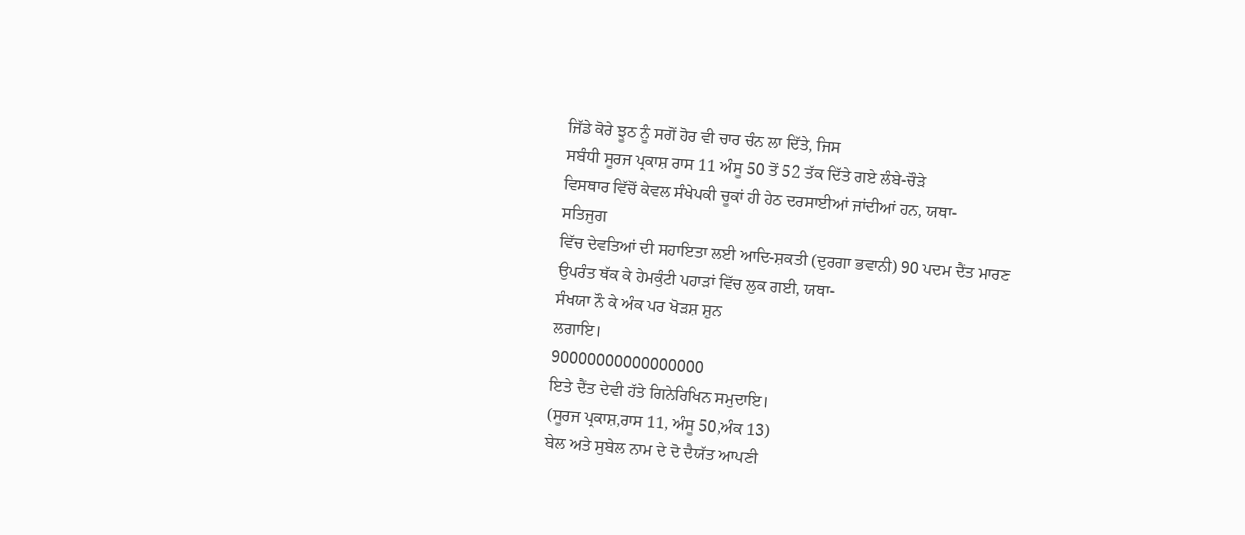ਜਿੱਡੇ ਕੋਰੇ ਝੂਠ ਨੂੰ ਸਗੋਂ ਹੋਰ ਵੀ ਚਾਰ ਚੰਨ ਲਾ ਦਿੱਤੇ, ਜਿਸ
ਸਬੰਧੀ ਸੂਰਜ ਪ੍ਰਕਾਸ਼ ਰਾਸ 11 ਅੰਸੂ 50 ਤੋਂ 52 ਤੱਕ ਦਿੱਤੇ ਗਏ ਲੰਬੇ-ਚੌੜੇ
ਵਿਸਥਾਰ ਵਿੱਚੋਂ ਕੇਵਲ ਸੰਖੇਪਕੀ ਚੂਕਾਂ ਹੀ ਹੇਠ ਦਰਸਾਈਆਂ ਜਾਂਦੀਆਂ ਹਨ, ਯਥਾ-
ਸਤਿਜੁਗ
ਵਿੱਚ ਦੇਵਤਿਆਂ ਦੀ ਸਹਾਇਤਾ ਲਈ ਆਦਿ-ਸ਼ਕਤੀ (ਦੁਰਗਾ ਭਵਾਨੀ) 90 ਪਦਮ ਦੈਂਤ ਮਾਰਣ
ਉਪਰੰਤ ਥੱਕ ਕੇ ਹੇਮਕੁੰਟੀ ਪਹਾੜਾਂ ਵਿੱਚ ਲੁਕ ਗਈ, ਯਥਾ-
ਸੰਖਯਾ ਨੌ ਕੇ ਅੰਕ ਪਰ ਖੋੜਸ਼ ਸ਼ੁਨ
ਲਗਾਇ।
90000000000000000
ਇਤੇ ਦੈਂਤ ਦੇਵੀ ਹੱਤੇ ਗਿਨੇਰਿਖਿਨ ਸਮੁਦਾਇ।
(ਸੂਰਜ ਪ੍ਰਕਾਸ਼,ਰਾਸ 11, ਅੰਸੂ 50,ਅੰਕ 13)
ਬੇਲ ਅਤੇ ਸੁਬੇਲ ਨਾਮ ਦੇ ਦੋ ਦੈਯੱਤ ਆਪਣੀ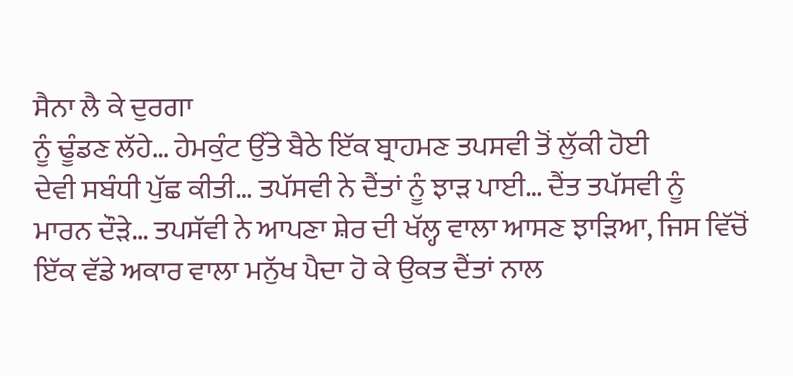ਸੈਨਾ ਲੈ ਕੇ ਦੁਰਗਾ
ਨੂੰ ਢੂੰਡਣ ਲੱਹੇ… ਹੇਮਕੁੰਟ ਉੱਤੇ ਬੈਠੇ ਇੱਕ ਬ੍ਰਾਹਮਣ ਤਪਸਵੀ ਤੋਂ ਲੁੱਕੀ ਹੋਈ
ਦੇਵੀ ਸਬੰਧੀ ਪੁੱਛ ਕੀਤੀ… ਤਪੱਸਵੀ ਨੇ ਦੈਂਤਾਂ ਨੂੰ ਝਾੜ ਪਾਈ… ਦੈਂਤ ਤਪੱਸਵੀ ਨੂੰ
ਮਾਰਨ ਦੌੜੇ… ਤਪਸੱਵੀ ਨੇ ਆਪਣਾ ਸ਼ੇਰ ਦੀ ਖੱਲ੍ਹ ਵਾਲਾ ਆਸਣ ਝਾੜਿਆ, ਜਿਸ ਵਿੱਚੋਂ
ਇੱਕ ਵੱਡੇ ਅਕਾਰ ਵਾਲਾ ਮਨੁੱਖ ਪੈਦਾ ਹੋ ਕੇ ਉਕਤ ਦੈਂਤਾਂ ਨਾਲ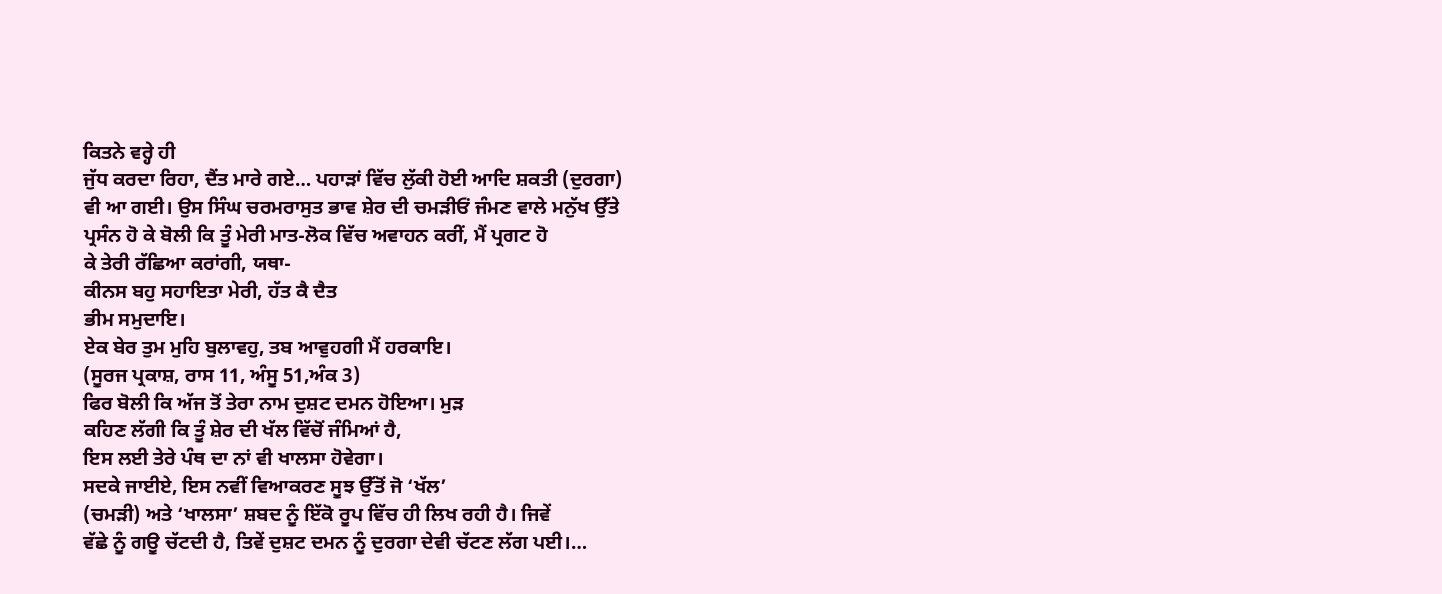ਕਿਤਨੇ ਵਰ੍ਹੇ ਹੀ
ਜੁੱਧ ਕਰਦਾ ਰਿਹਾ, ਦੈਂਤ ਮਾਰੇ ਗਏ… ਪਹਾੜਾਂ ਵਿੱਚ ਲੁੱਕੀ ਹੋਈ ਆਦਿ ਸ਼ਕਤੀ (ਦੁਰਗਾ)
ਵੀ ਆ ਗਈ। ਉਸ ਸਿੰਘ ਚਰਮਰਾਸੁਤ ਭਾਵ ਸ਼ੇਰ ਦੀ ਚਮੜੀਓਂ ਜੰਮਣ ਵਾਲੇ ਮਨੁੱਖ ਉੱਤੇ
ਪ੍ਰਸੰਨ ਹੋ ਕੇ ਬੋਲੀ ਕਿ ਤੂੰ ਮੇਰੀ ਮਾਤ-ਲੋਕ ਵਿੱਚ ਅਵਾਹਨ ਕਰੀਂ, ਮੈਂ ਪ੍ਰਗਟ ਹੋ
ਕੇ ਤੇਰੀ ਰੱਛਿਆ ਕਰਾਂਗੀ, ਯਥਾ-
ਕੀਨਸ ਬਹੁ ਸਹਾਇਤਾ ਮੇਰੀ, ਹੱਤ ਕੈ ਦੈਤ
ਭੀਮ ਸਮੁਦਾਇ।
ਏਕ ਬੇਰ ਤੁਮ ਮੁਹਿ ਬੁਲਾਵਹੁ, ਤਬ ਆਵੁਹਗੀ ਮੈਂ ਹਰਕਾਇ।
(ਸੂਰਜ ਪ੍ਰਕਾਸ਼, ਰਾਸ 11, ਅੰਸੂ 51,ਅੰਕ 3)
ਫਿਰ ਬੋਲੀ ਕਿ ਅੱਜ ਤੋਂ ਤੇਰਾ ਨਾਮ ਦੁਸ਼ਟ ਦਮਨ ਹੋਇਆ। ਮੁੜ
ਕਹਿਣ ਲੱਗੀ ਕਿ ਤੂੰ ਸ਼ੇਰ ਦੀ ਖੱਲ ਵਿੱਚੋਂ ਜੰਮਿਆਂ ਹੈ,
ਇਸ ਲਈ ਤੇਰੇ ਪੰਥ ਦਾ ਨਾਂ ਵੀ ਖਾਲਸਾ ਹੋਵੇਗਾ।
ਸਦਕੇ ਜਾਈਏ, ਇਸ ਨਵੀਂ ਵਿਆਕਰਣ ਸੂਝ ਉੱਤੋਂ ਜੋ ‘ਖੱਲ’
(ਚਮੜੀ) ਅਤੇ ‘ਖਾਲਸਾ’ ਸ਼ਬਦ ਨੂੰ ਇੱਕੋ ਰੂਪ ਵਿੱਚ ਹੀ ਲਿਖ ਰਹੀ ਹੈ। ਜਿਵੇਂ
ਵੱਛੇ ਨੂੰ ਗਊ ਚੱਟਦੀ ਹੈ, ਤਿਵੇਂ ਦੁਸ਼ਟ ਦਮਨ ਨੂੰ ਦੁਰਗਾ ਦੇਵੀ ਚੱਟਣ ਲੱਗ ਪਈ।…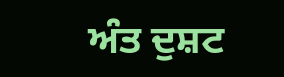ਅੰਤ ਦੁਸ਼ਟ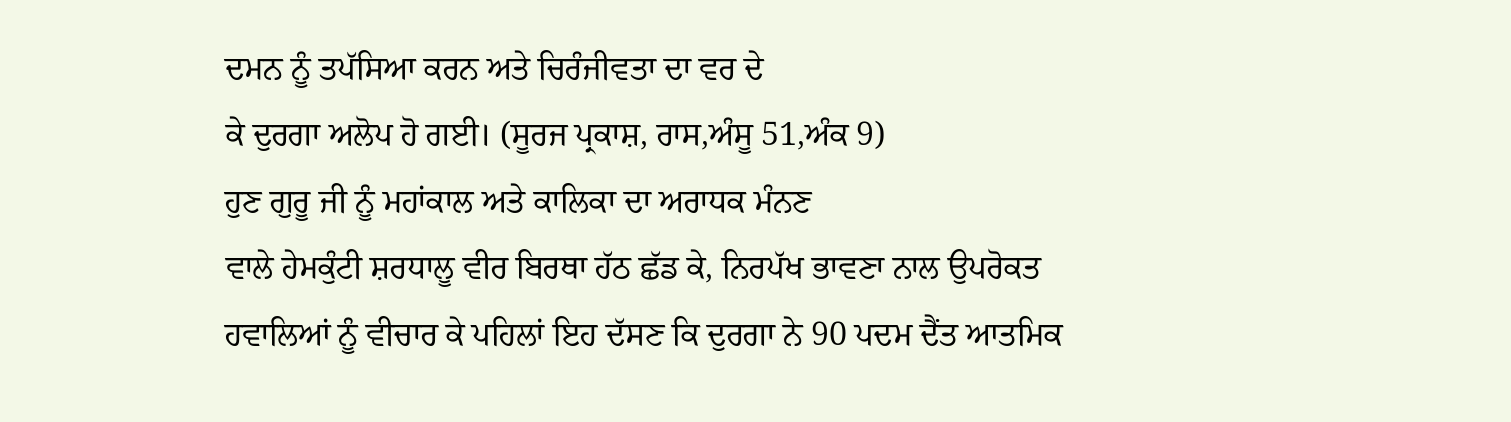ਦਮਨ ਨੂੰ ਤਪੱਸਿਆ ਕਰਨ ਅਤੇ ਚਿਰੰਜੀਵਤਾ ਦਾ ਵਰ ਦੇ
ਕੇ ਦੁਰਗਾ ਅਲੋਪ ਹੋ ਗਈ। (ਸੂਰਜ ਪ੍ਰਕਾਸ਼, ਰਾਸ,ਅੰਸੂ 51,ਅੰਕ 9)
ਹੁਣ ਗੁਰੂ ਜੀ ਨੂੰ ਮਹਾਂਕਾਲ ਅਤੇ ਕਾਲਿਕਾ ਦਾ ਅਰਾਧਕ ਮੰਨਣ
ਵਾਲੇ ਹੇਮਕੁੰਟੀ ਸ਼ਰਧਾਲੂ ਵੀਰ ਬਿਰਥਾ ਹੱਠ ਛੱਡ ਕੇ, ਨਿਰਪੱਖ ਭਾਵਣਾ ਨਾਲ ਉਪਰੋਕਤ
ਹਵਾਲਿਆਂ ਨੂੰ ਵੀਚਾਰ ਕੇ ਪਹਿਲਾਂ ਇਹ ਦੱਸਣ ਕਿ ਦੁਰਗਾ ਨੇ 90 ਪਦਮ ਦੈਂਤ ਆਤਮਿਕ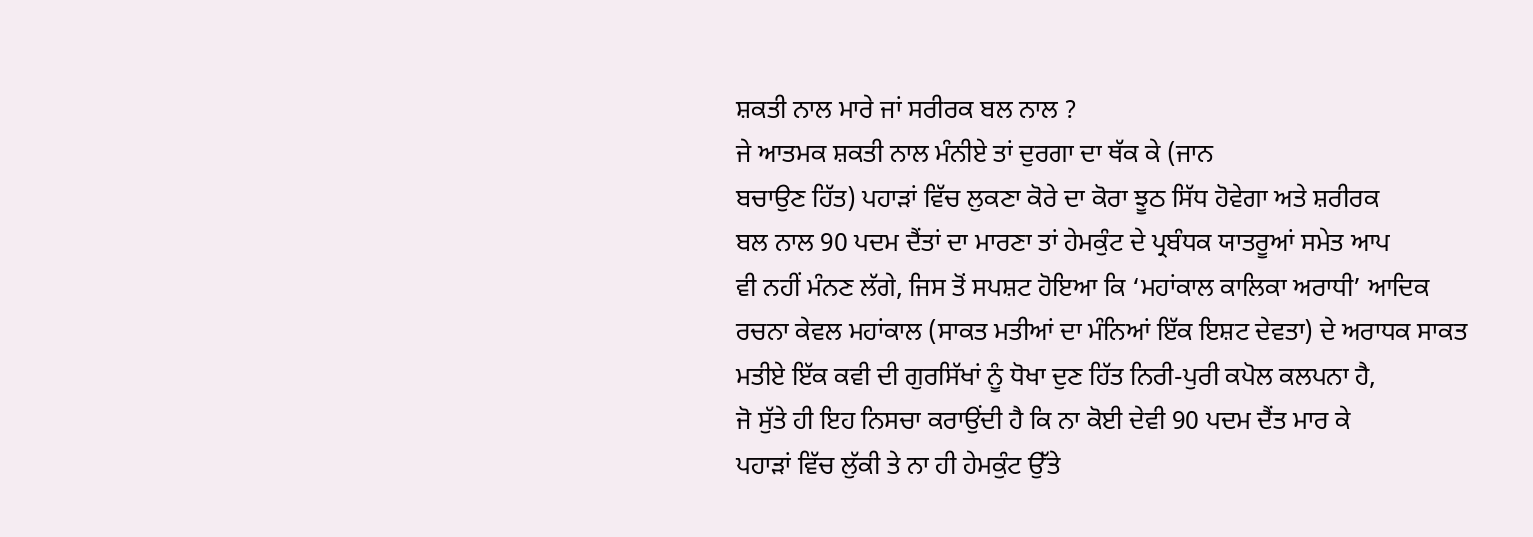ਸ਼ਕਤੀ ਨਾਲ ਮਾਰੇ ਜਾਂ ਸਰੀਰਕ ਬਲ ਨਾਲ ?
ਜੇ ਆਤਮਕ ਸ਼ਕਤੀ ਨਾਲ ਮੰਨੀਏ ਤਾਂ ਦੁਰਗਾ ਦਾ ਥੱਕ ਕੇ (ਜਾਨ
ਬਚਾਉਣ ਹਿੱਤ) ਪਹਾੜਾਂ ਵਿੱਚ ਲੁਕਣਾ ਕੋਰੇ ਦਾ ਕੋਰਾ ਝੂਠ ਸਿੱਧ ਹੋਵੇਗਾ ਅਤੇ ਸ਼ਰੀਰਕ
ਬਲ ਨਾਲ 90 ਪਦਮ ਦੈਂਤਾਂ ਦਾ ਮਾਰਣਾ ਤਾਂ ਹੇਮਕੁੰਟ ਦੇ ਪ੍ਰਬੰਧਕ ਯਾਤਰੂਆਂ ਸਮੇਤ ਆਪ
ਵੀ ਨਹੀਂ ਮੰਨਣ ਲੱਗੇ, ਜਿਸ ਤੋਂ ਸਪਸ਼ਟ ਹੋਇਆ ਕਿ ‘ਮਹਾਂਕਾਲ ਕਾਲਿਕਾ ਅਰਾਧੀ’ ਆਦਿਕ
ਰਚਨਾ ਕੇਵਲ ਮਹਾਂਕਾਲ (ਸਾਕਤ ਮਤੀਆਂ ਦਾ ਮੰਨਿਆਂ ਇੱਕ ਇਸ਼ਟ ਦੇਵਤਾ) ਦੇ ਅਰਾਧਕ ਸਾਕਤ
ਮਤੀਏ ਇੱਕ ਕਵੀ ਦੀ ਗੁਰਸਿੱਖਾਂ ਨੂੰ ਧੋਖਾ ਦੁਣ ਹਿੱਤ ਨਿਰੀ-ਪੁਰੀ ਕਪੋਲ ਕਲਪਨਾ ਹੈ,
ਜੋ ਸੁੱਤੇ ਹੀ ਇਹ ਨਿਸਚਾ ਕਰਾਉਂਦੀ ਹੈ ਕਿ ਨਾ ਕੋਈ ਦੇਵੀ 90 ਪਦਮ ਦੈਂਤ ਮਾਰ ਕੇ
ਪਹਾੜਾਂ ਵਿੱਚ ਲੁੱਕੀ ਤੇ ਨਾ ਹੀ ਹੇਮਕੁੰਟ ਉੱਤੇ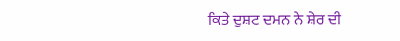ਕਿਤੇ ਦੁਸ਼ਟ ਦਮਨ ਨੇ ਸ਼ੇਰ ਦੀ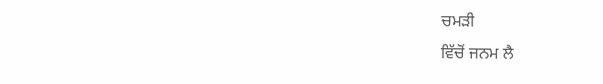ਚਮੜੀ
ਵਿੱਚੋਂ ਜਨਮ ਲੈ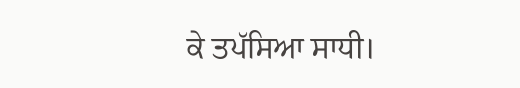ਕੇ ਤਪੱਸਿਆ ਸਾਧੀ।